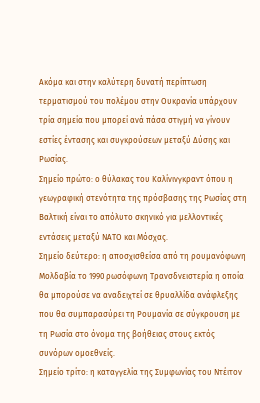Ακόμα και στην καλύτερη δυνατή περίπτωση τερματισμού του πολέμου στην Ουκρανία υπάρχουν τρία σημεία που μπορεί ανά πάσα στιγμή να γίνουν εστίες έντασης και συγκρούσεων μεταξύ Δύσης και Ρωσίας.
Σημείο πρώτο: ο θύλακας του Καλίνινγκραντ όπου η γεωγραφική στενότητα της πρόσβασης της Ρωσίας στη Βαλτική είναι το απόλυτο σκηνικό για μελλοντικές εντάσεις μεταξύ ΝΑΤΟ και Μόσχας.
Σημείο δεύτερο: η αποσχισθείσα από τη ρουμανόφωνη Μολδαβία το 1990 ρωσόφωνη Τρανσδνειστερία η οποία θα μπορούσε να αναδειχτεί σε θρυαλλίδα ανάφλεξης που θα συμπαρασύρει τη Ρουμανία σε σύγκρουση με τη Ρωσία στο όνομα της βοήθειας στους εκτός συνόρων ομοεθνείς.
Σημείο τρίτο: η καταγγελία της Συμφωνίας του Ντέιτον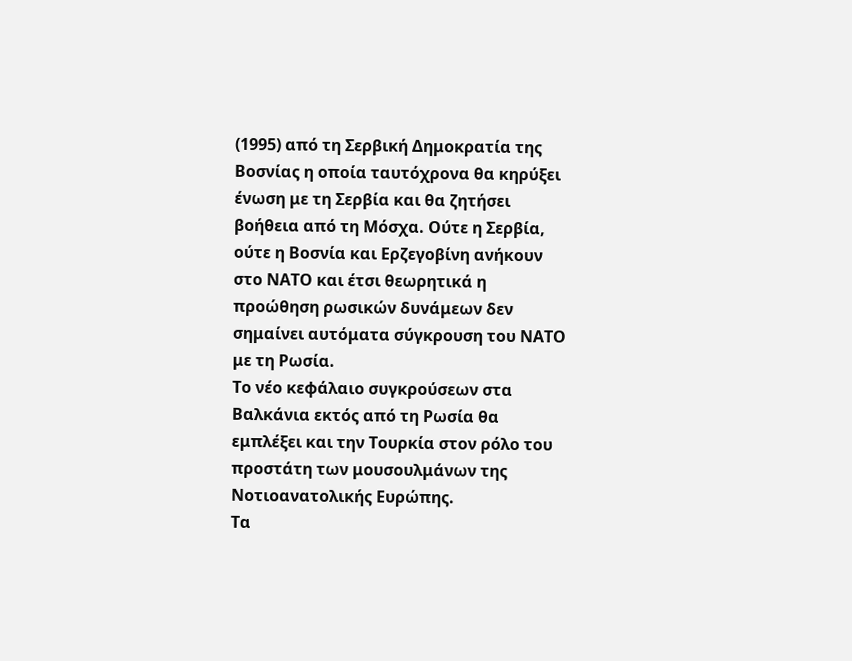(1995) από τη Σερβική Δημοκρατία της Βοσνίας η οποία ταυτόχρονα θα κηρύξει ένωση με τη Σερβία και θα ζητήσει βοήθεια από τη Μόσχα. Ούτε η Σερβία, ούτε η Βοσνία και Ερζεγοβίνη ανήκουν στο ΝΑΤΟ και έτσι θεωρητικά η προώθηση ρωσικών δυνάμεων δεν σημαίνει αυτόματα σύγκρουση του ΝΑΤΟ με τη Ρωσία.
Το νέο κεφάλαιο συγκρούσεων στα Βαλκάνια εκτός από τη Ρωσία θα εμπλέξει και την Τουρκία στον ρόλο του προστάτη των μουσουλμάνων της Νοτιοανατολικής Ευρώπης.
Τα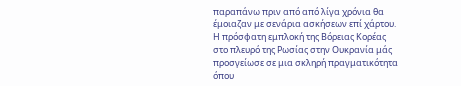παραπάνω πριν από από λίγα χρόνια θα έμοιαζαν με σενάρια ασκήσεων επί χάρτου.
Η πρόσφατη εμπλοκή της Βόρειας Κορέας στο πλευρό της Ρωσίας στην Ουκρανία μάς προσγείωσε σε μια σκληρή πραγματικότητα όπου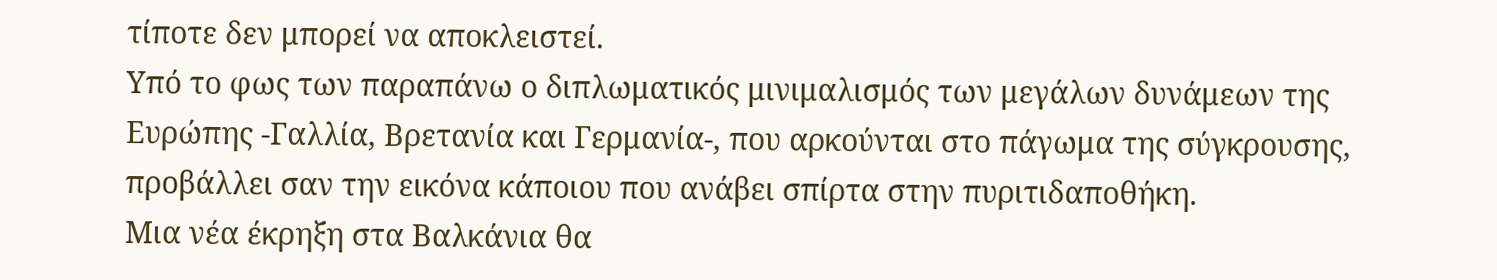τίποτε δεν μπορεί να αποκλειστεί.
Υπό το φως των παραπάνω ο διπλωματικός μινιμαλισμός των μεγάλων δυνάμεων της Ευρώπης -Γαλλία, Βρετανία και Γερμανία-, που αρκούνται στο πάγωμα της σύγκρουσης, προβάλλει σαν την εικόνα κάποιου που ανάβει σπίρτα στην πυριτιδαποθήκη.
Μια νέα έκρηξη στα Βαλκάνια θα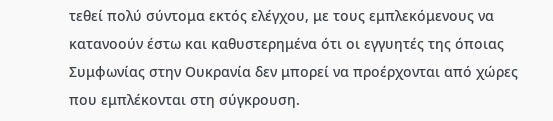τεθεί πολύ σύντομα εκτός ελέγχου, με τους εμπλεκόμενους να κατανοούν έστω και καθυστερημένα ότι οι εγγυητές της όποιας Συμφωνίας στην Ουκρανία δεν μπορεί να προέρχονται από χώρες που εμπλέκονται στη σύγκρουση.